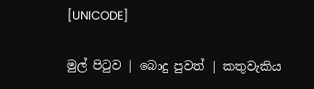[UNICODE]

මුල් පිටුව | බොදු පුවත් | කතුවැකිය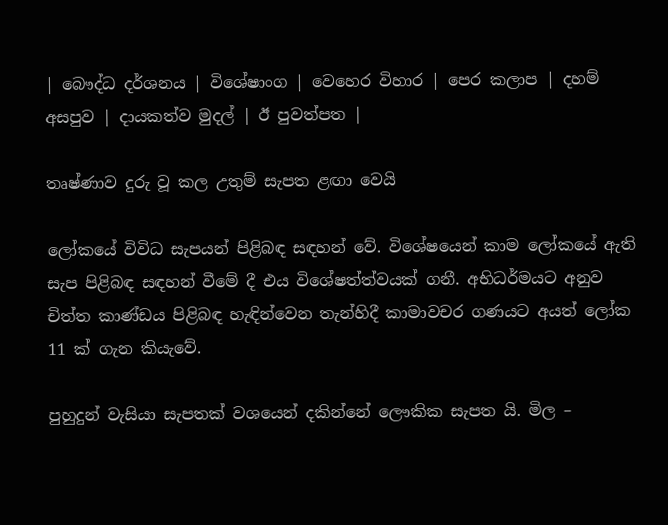| බෞද්ධ දර්ශනය | විශේෂාංග | වෙහෙර විහාර | පෙර කලාප | දහම් අසපුව | දායකත්ව මුදල් | ඊ පුවත්පත |

තෘෂ්ණාව දුරු වූ කල උතුම් සැපත ළඟා වෙයි

ලෝකයේ විවිධ සැපයන් පිළිබඳ සඳහන් වේ. විශේෂයෙන් කාම ලෝකයේ ඇති සැප පිළිබඳ සඳහන් වීමේ දී එය විශේෂත්ත්වයක් ගනී. අභිධර්මයට අනුව චිත්ත කාණ්ඩය පිළිබඳ හැඳින්වෙන තැන්හිදී කාමාවචර ගණයට අයත් ලෝක 11 ක් ගැන කියැවේ.

පුහුදුන් වැසියා සැපතක් වශයෙන් දකින්නේ ලෞකික සැපත යි. මිල –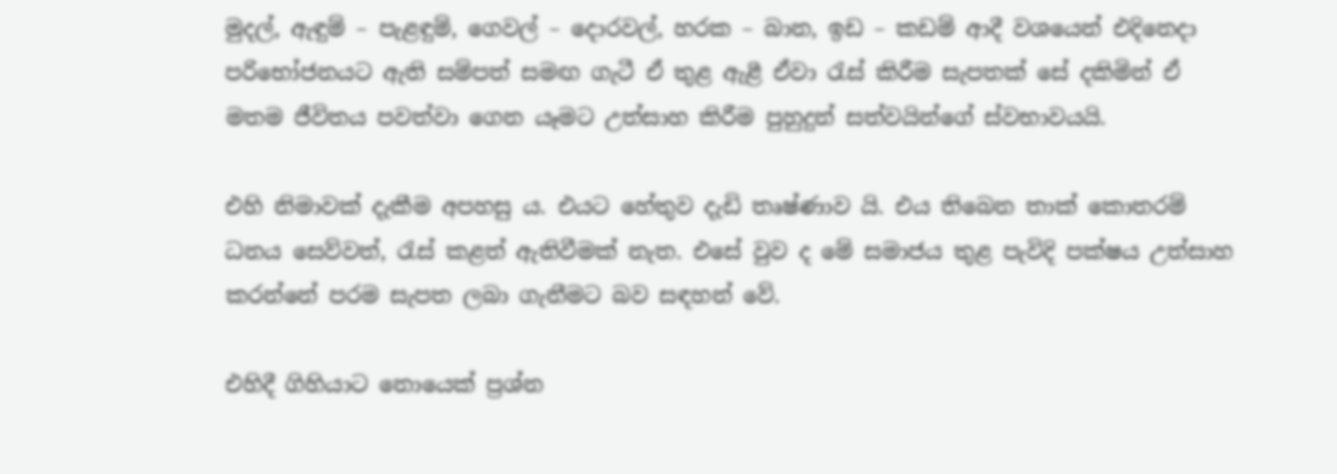මුදල්, ඇඳුම් – පැළඳුම්, ගෙවල් – දොරවල්, හරක – බාන, ඉඩ – කඩම් ආදී වශයෙන් එදිනෙදා පරිභෝජනයට ඇති සම්පත් සමඟ ගැටී ඒ තුළ ඇළී ඒවා රැස් කිරීම සැපතක් සේ දකිමින් ඒ මතම ජීවිතය පවත්වා ගෙන යෑමට උත්සාහ කිරීම පුහුදුන් සත්වයින්ගේ ස්වභාවයයි.

එහි නිමාවක් දැකීම අපහසු ය. එයට හේතුව දැඩි තෘෂ්ණාව යි. එය තිබෙන තාක් කොතරම් ධනය සෙව්වත්, රැස් කළත් ඇතිවීමක් නැත. එසේ වුව ද මේ සමාජය තුළ පැවිදි පක්ෂය උත්සාහ කරන්නේ පරම සැපත ලබා ගැනීමට බව සඳහන් වේ.

එහිදී ගිහියාට නොයෙක් ප්‍රශ්න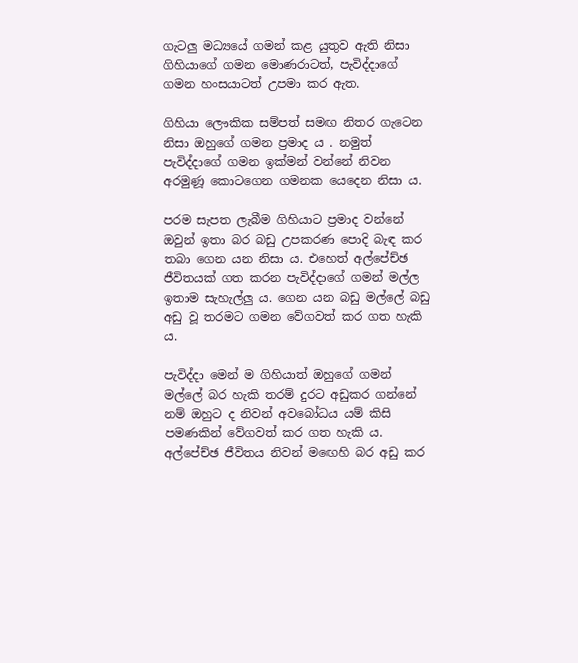ගැටලු මධ්‍යයේ ගමන් කළ යුතුව ඇති නිසා ගිහියාගේ ගමන මොණරාටත්, පැවිද්දාගේ ගමන හංසයාටත් උපමා කර ඇත.

ගිහියා ලෞකික සම්පත් සමඟ නිතර ගැටෙන නිසා ඔහුගේ ගමන ප්‍රමාද ය . නමුත් පැවිද්දාගේ ගමන ඉක්මන් වන්නේ නිවන අරමුණූ කොටගෙන ගමනක යෙදෙන නිසා ය.

පරම සැපත ලැබීම ගිහියාට ප්‍රමාද වන්නේ ඔවුන් ඉතා බර බඩු උපකරණ පොදි බැඳ කර තබා ගෙන යන නිසා ය. එහෙත් අල්පේච්ඡ ජීවිතයක් ගත කරන පැවිද්දාගේ ගමන් මල්ල ඉතාම සැහැල්ලු ය. ගෙන යන බඩු මල්ලේ බඩු අඩු වූ තරමට ගමන වේගවත් කර ගත හැකි ය.

පැවිද්දා මෙන් ම ගිහියාත් ඔහුගේ ගමන් මල්ලේ බර හැකි තරම් දුරට අඩුකර ගන්නේ නම් ඔහුට ද නිවන් අවබෝධය යම් කිසි පමණකින් වේගවත් කර ගත හැකි ය. අල්පේච්ඡ ජීවිතය නිවන් මඟෙහි බර අඩු කර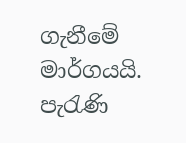ගැනීමේ මාර්ගයයි. පැරැණි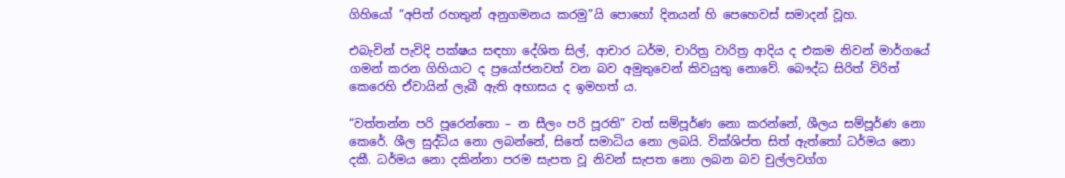ගිහියෝ “අපිත් රහතුන් අනුගමනය කරමු”යි පොහෝ දිනයන් හි පෙහෙවස් සමාදන් වූහ.

එබැවින් පැවිදි පක්ෂය සඳහා දේශිත සිල්, ආචාර ධර්ම, චාරිත්‍ර වාරිත්‍ර ආදිය ද එකම නිවන් මාර්ගයේ ගමන් කරන ගිහියාට ද ප්‍රයෝජනවත් වන බව අමුතුවෙන් කිවයුතු නොවේ. බෞද්ධ සිරිත් විරිත් කෙරෙහි ඒවායින් ලැබී ඇති අභාසය ද ඉමහත් ය.

“වත්තන්න පරි පූරෙන්තො – න සීලං පරි පූරති” වත් සම්පූර්ණ නො කරන්නේ, ශීලය සම්පූර්ණ නො කෙරේ. ශීල සුද්ධිය නො ලබන්නේ, සිතේ සමාධිය නො ලබයි. වික්ශිප්ත සිත් ඇත්තෝ ධර්මය නො දකී. ධර්මය නො දකින්නා පරම සැපත වූ නිවන් සැපත නො ලබන බව චුල්ලවග්ග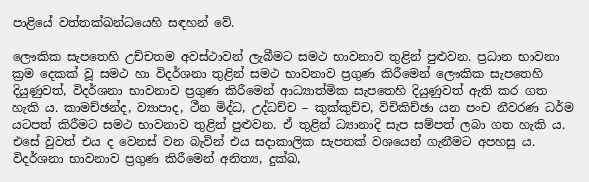පාළියේ වත්තක්ඛන්ධයෙහි සඳහන් වේ.

ලෞකික සැපතෙහි උච්චතම අවස්ථාවන් ලැබීමට සමථ භාවනාව තුළින් පුළුවන. ප්‍රධාන භාවනා ක්‍රම දෙකක් වූ සමථ හා විදර්ශනා තුළින් සමථ භාවනාව ප්‍රගුණ කිරීමෙන් ලෞකික සැපතෙහි දියුණුවත්, විදර්ශනා භාවනාව ප්‍රගුණ කිරීමෙන් ආධ්‍යාත්මික සැපතෙහි දියුණුවත් ඇති කර ගත හැකි ය. කාමච්ඡන්ද, ව්‍යාපාද, ථීන මිද්ධ, උද්ධච්ච – කුක්කුච්ච, විචිකිච්ඡා යන පංච නීවරණ ධර්ම යටපත් කිරීමට සමථ භාවනාව තුළින් පුළුවන. ඒ තුළින් ධ්‍යානාදි සැප සම්පත් ලබා ගත හැකි ය. එසේ වුවත් එය ද වෙනස් වන බැවින් එය සදාකාලික සැපතක් වශයෙන් ගැනීමට අපහසු ය. විදර්ශනා භාවනාව ප්‍රගුණ කිරීමෙන් අනිත්‍ය, දුක්ඛ,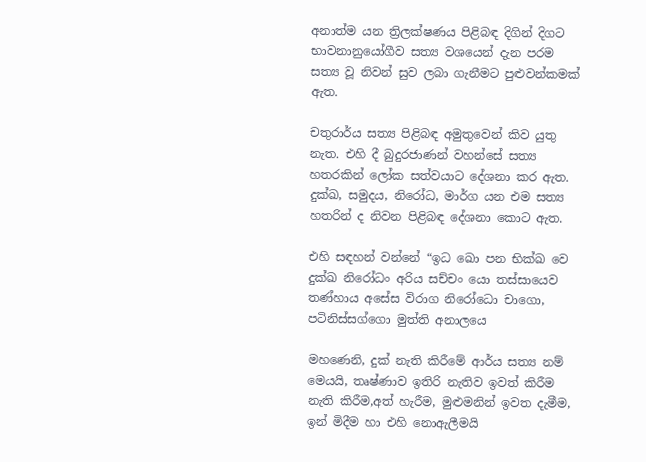අනාත්ම යන ත්‍රිලක්ෂණය පිළිබඳ දිගින් දිගට භාවනානුයෝගීව සත්‍ය වශයෙන් දැන පරම සත්‍ය වූ නිවන් සුව ලබා ගැනීමට පුළුවන්කමක් ඇත.

චතුරාර්ය සත්‍ය පිළිබඳ අමුතුවෙන් කිව යුතු නැත. එහි දී බුදුරජාණන් වහන්සේ සත්‍ය හතරකින් ලෝක සත්වයාට දේශනා කර ඇත. දුක්ඛ, සමුදය, නිරෝධ, මාර්ග යන එම සත්‍ය හතරින් ද නිවන පිළිබඳ දේශනා කොට ඇත.

එහි සඳහන් වන්නේ “ඉධ ඛො පන භික්ඛ වෙ දුක්ඛ නිරෝධං අරිය සච්චං යො තස්සායෙව තණ්හාය අසේස විරාග නිරෝධො චාගො, පටිනිස්සග්ගො මුත්ති අනාලයෙ

මහණෙනි, දුක් නැති කිරීමේ ආර්ය සත්‍ය නම් මෙයයි, තෘෂ්ණාව ඉතිරි නැතිව ඉවත් කිරීම නැති කිරීම,අත් හැරීම, මුළුමනින් ඉවත දැමීම, ඉන් මිදීම හා එහි නොඇලීමයි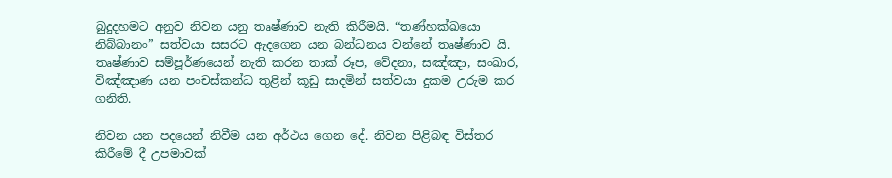බුදුදහමට අනුව නිවන යනු තෘෂ්ණාව නැති කිරීමයි. “තණ්හක්ඛයො නිබ්බානං” සත්වයා සසරට ඇදගෙන යන බන්ධනය වන්නේ තෘෂ්ණාව යි. තෘෂ්ණාව සම්පූර්ණයෙන් නැති කරන තාක් රූප, වේදනා, සඤ්ඤා, සංඛාර, විඤ්ඤාණ යන පංචස්කන්ධ තුළින් කූඩු සාදමින් සත්වයා දුකම උරුම කර ගනිති.

නිවන යන පදයෙන් නිවීම යන අර්ථය ගෙන දේ. නිවන පිළිබඳ විස්තර කිරීමේ දී උපමාවක්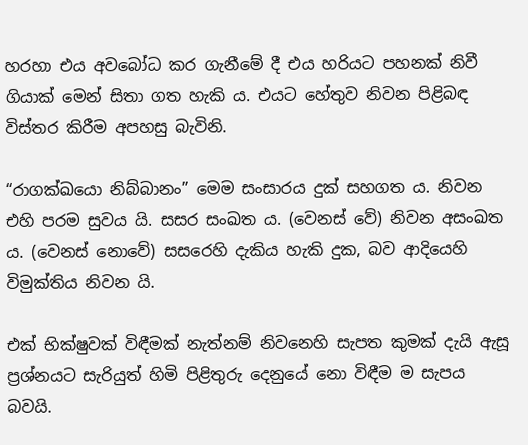හරහා එය අවබෝධ කර ගැනීමේ දී එය හරියට පහනක් නිවී ගියාක් මෙන් සිතා ගත හැකි ය. එයට හේතුව නිවන පිළිබඳ විස්තර කිරීම අපහසු බැවිනි.

“රාගක්ඛයො නිබ්බානං” මෙම සංසාරය දුක් සහගත ය. නිවන එහි පරම සුවය යි. සසර සංඛත ය. (වෙනස් වේ) නිවන අසංඛත ය. (වෙනස් නොවේ) සසරෙහි දැකිය හැකි දුක, බව ආදියෙහි විමුක්තිය නිවන යි.

එක් භික්ෂුවක් විඳීමක් නැත්නම් නිවනෙහි සැපත කුමක් දැයි ඇසූ ප්‍රශ්නයට සැරියුත් හිමි පිළිතුරු දෙනුයේ නො විඳීම ම සැපය බවයි.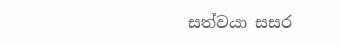සත්වයා සසර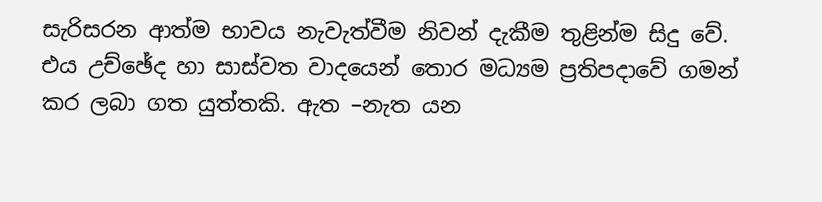සැරිසරන ආත්ම භාවය නැවැත්වීම නිවන් දැකීම තුළින්ම සිදු වේ. එය උච්ඡේද හා සාස්වත වාදයෙන් තොර මධ්‍යම ප්‍රතිපදාවේ ගමන් කර ලබා ගත යුත්තකි. ඇත –නැත යන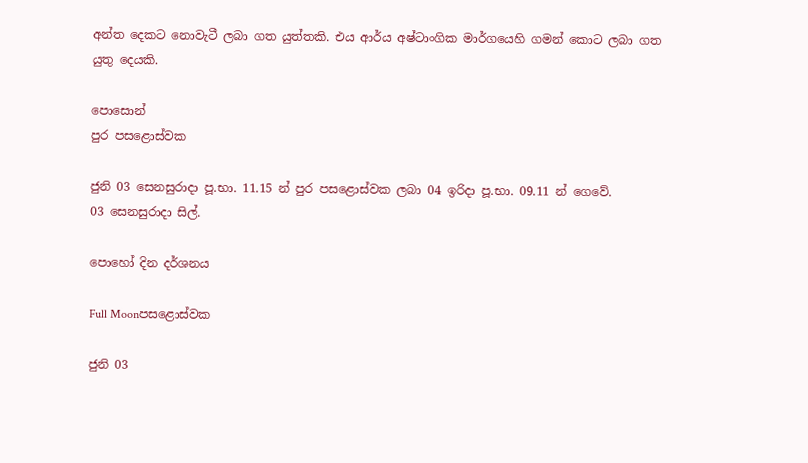අන්ත දෙකට නොවැටී ලබා ගත යුත්තකි. එය ආර්ය අෂ්ටාංගික මාර්ගයෙහි ගමන් කොට ලබා ගත යුතු දෙයකි.

පොසොන්
පුර පසළොස්වක

ජුනි 03 සෙනසුරාදා පූ.භා. 11.15 න් පුර පසළොස්වක ලබා 04 ඉරිදා පූ.භා. 09.11 න් ගෙවේ.
03 සෙනසුරාදා සිල්.

පොහෝ දින දර්ශනය

Full Moonපසළොස්වක

ජුනි 03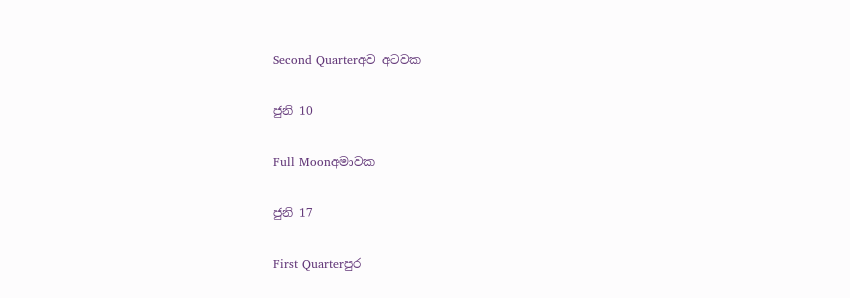Second Quarterඅව අටවක

ජුනි 10

Full Moonඅමාවක

ජුනි 17

First Quarterපුර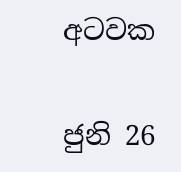අටවක

ජුනි 26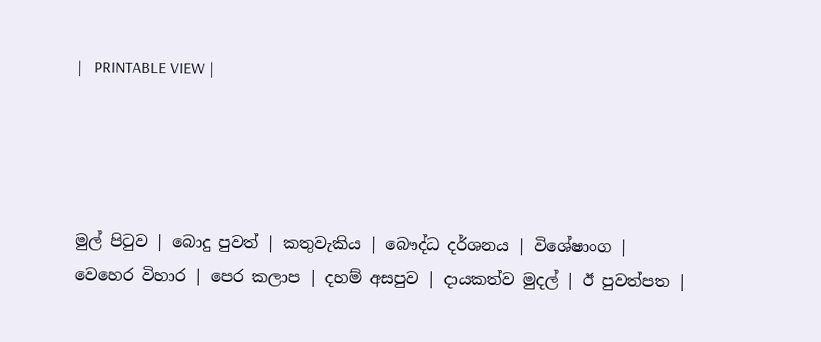|   PRINTABLE VIEW |




මුල් පිටුව | බොදු පුවත් | කතුවැකිය | බෞද්ධ දර්ශනය | විශේෂාංග | වෙහෙර විහාර | පෙර කලාප | දහම් අසපුව | දායකත්ව මුදල් | ඊ පුවත්පත |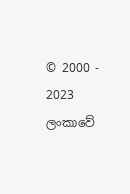© 2000 - 2023 ලංකාවේ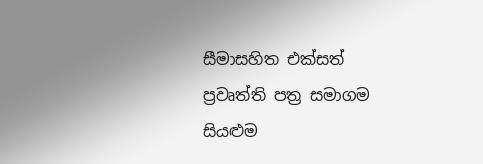සීමාසහිත එක්සත් ප්‍රවෘත්ති පත්‍ර සමාගම
සියළුම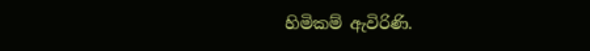හිමිකම් ඇවිරිණි.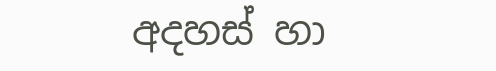අදහස් හා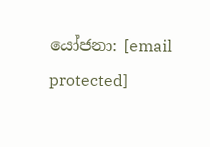යෝජනා: [email protected]